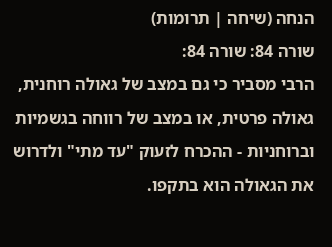הנחה (שיחה | תרומות)
שורה 84: שורה 84:
הרבי מסביר כי גם במצב של גאולה רוחנית, גאולה פרטית, או במצב של רווחה בגשמיות וברוחניות - ההכרח לזעוק "עד מתי" ולדרוש את הגאולה הוא בתקפו.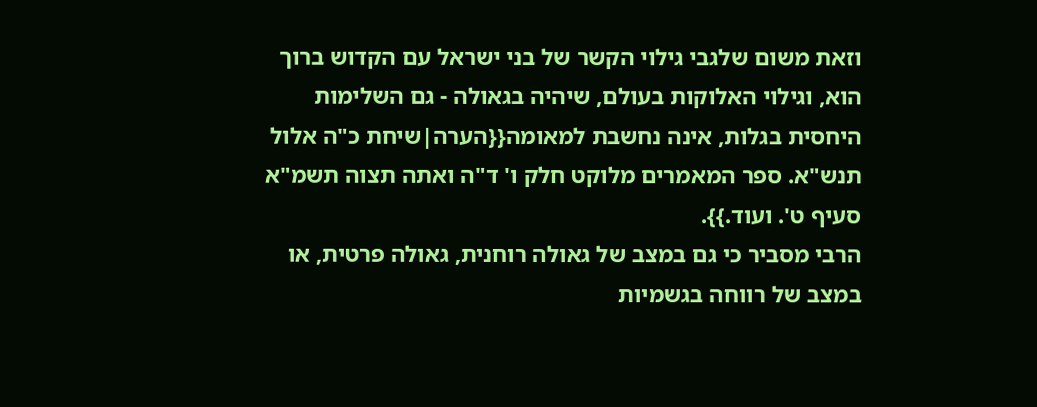וזאת משום שלגבי גילוי הקשר של בני ישראל עם הקדוש ברוך הוא, וגילוי האלוקות בעולם, שיהיה בגאולה - גם השלימות היחסית בגלות, אינה נחשבת למאומה{{הערה|שיחת כ"ה אלול תנש"א. ספר המאמרים מלוקט חלק ו' ד"ה ואתה תצוה תשמ"א סעיף ט'. ועוד.}}.
הרבי מסביר כי גם במצב של גאולה רוחנית, גאולה פרטית, או במצב של רווחה בגשמיות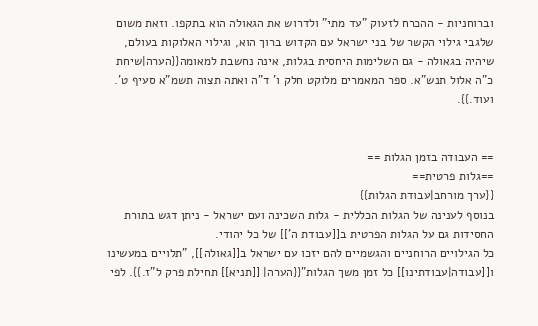וברוחניות - ההכרח לזעוק "עד מתי" ולדרוש את הגאולה הוא בתקפו. וזאת משום שלגבי גילוי הקשר של בני ישראל עם הקדוש ברוך הוא, וגילוי האלוקות בעולם, שיהיה בגאולה - גם השלימות היחסית בגלות, אינה נחשבת למאומה{{הערה|שיחת כ"ה אלול תנש"א. ספר המאמרים מלוקט חלק ו' ד"ה ואתה תצוה תשמ"א סעיף ט'. ועוד.}}.


== העבודה בזמן הגלות ==
==גלות פרטית==
{{ערך מורחב|עבודת הגלות}}
בנוסף לענינה של הגלות הכללית - גלות השכינה ועם ישראל - ניתן דגש בתורת החסידות גם על הגלות הפרטית ב[[עבודת ה']] של כל יהודי.
כל הגילויים הרוחניים והגשמיים להם יזכו עם ישראל ב[[גאולה]], "תלויים במעשינו ו[[עבודה|עבודתינו]] כל זמן משך הגלות"{{הערה| [[תניא]] תחילת פרק ל"ז.}}. לפי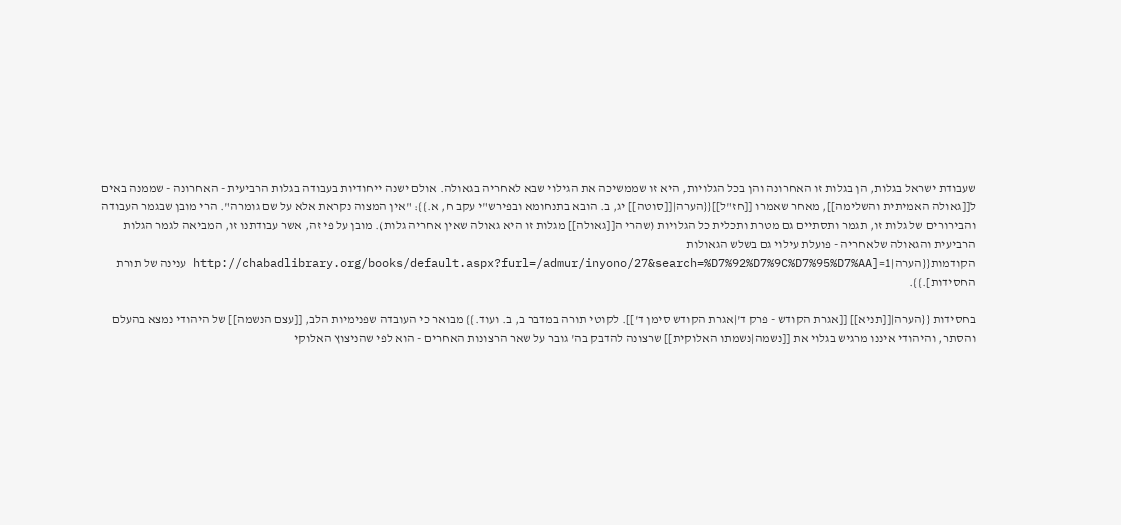שעבודת ישראל בגלות, הן בגלות זו האחרונה והן בכל הגלויות, היא זו שממשיכה את הגילוי שבא לאחריה בגאולה. אולם ישנה ייחודיות בעבודה בגלות הרביעית - האחרונה - שממנה באים ל[[גאולה האמיתית והשלימה]], מאחר שאמרו [[חז"ל]]{{הערה|[[סוטה]] יג, ב. הובא בתנחומא ובפירש"י עקב ח, א.}}: "אין המצוה נקראת אלא על שם גומרה". הרי מובן שבגמר העבודה והבירורים של גלות זו, תגמר ותסתיים גם מטרת ותכלית כל הגלויות (שהרי ה[[גאולה]] מגלות זו היא גאולה שאין אחריה גלות). מובן על פי זה, אשר עבודתנו זו, המביאה לגמר הגלות הרביעית והגאולה שלאחריה - פועלת עילוי גם בשלש הגאולות הקודמות{{הערה|1=[http://chabadlibrary.org/books/default.aspx?furl=/admur/inyono/27&search=%D7%92%D7%9C%D7%95%D7%AA ענינה של תורת החסידות].}}.

בחסידות {{הערה|[[תניא]] [[אגרת הקודש - פרק ד'|אגרת הקודש סימן ד']]. לקוטי תורה במדבר ב, ב. ועוד.}} מבואר כי העובדה שפנימיות הלב, [[עצם הנשמה]] של היהודי נמצא בהעלם והסתר, והיהודי איננו מרגיש בגלוי את [[נשמה|נשמתו האלוקית]] שרצונה להדבק בה' גובר על שאר הרצונות האחרים - הוא לפי שהניצוץ האלוקי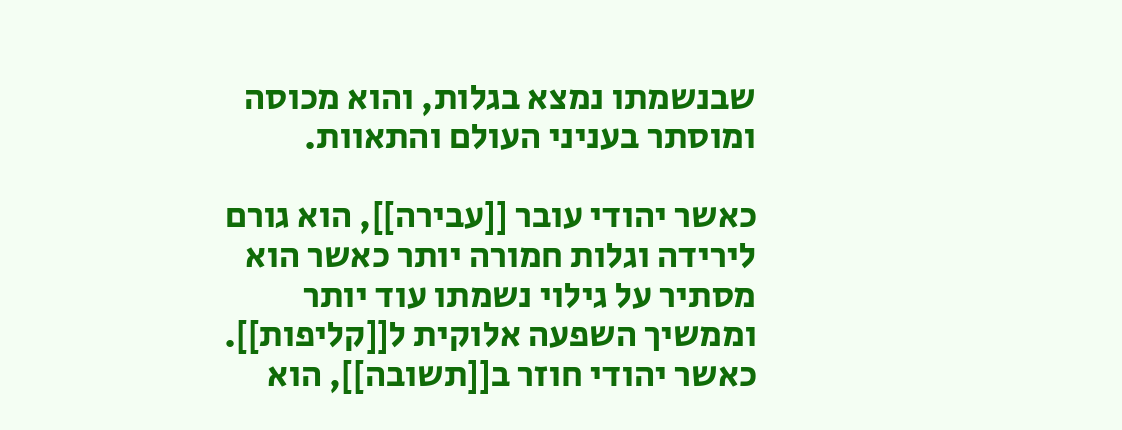שבנשמתו נמצא בגלות, והוא מכוסה ומוסתר בעניני העולם והתאוות.

כאשר יהודי עובר [[עבירה]], הוא גורם לירידה וגלות חמורה יותר כאשר הוא מסתיר על גילוי נשמתו עוד יותר וממשיך השפעה אלוקית ל[[קליפות]]. כאשר יהודי חוזר ב[[תשובה]], הוא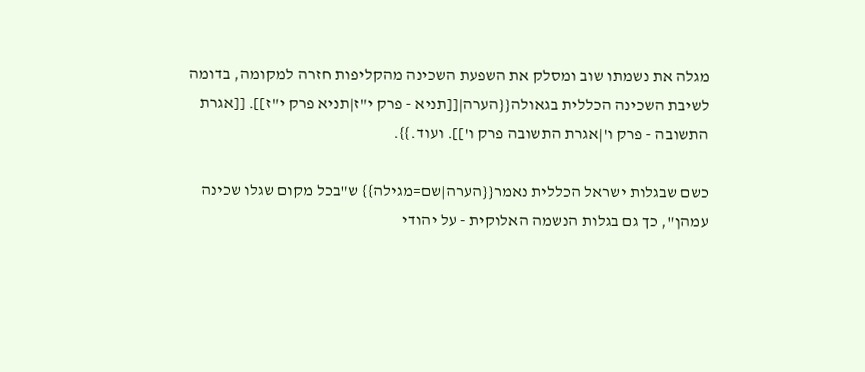מגלה את נשמתו שוב ומסלק את השפעת השכינה מהקליפות חזרה למקומה, בדומה לשיבת השכינה הכללית בגאולה{{הערה|[[תניא - פרק י"ז|תניא פרק י"ז]]. [[אגרת התשובה - פרק ו'|אגרת התשובה פרק ו']]. ועוד.}}.

כשם שבגלות ישראל הכללית נאמר{{הערה|שם=מגילה}} ש"בכל מקום שגלו שכינה עמהן", כך גם בגלות הנשמה האלוקית - על יהודי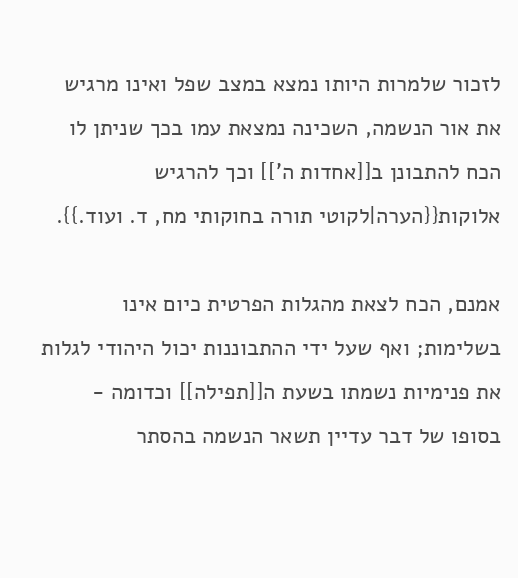לזכור שלמרות היותו נמצא במצב שפל ואינו מרגיש את אור הנשמה, השכינה נמצאת עמו בכך שניתן לו הכח להתבונן ב[[אחדות ה']] וכך להרגיש אלוקות{{הערה|לקוטי תורה בחוקותי מח, ד. ועוד.}}.

אמנם, הכח לצאת מהגלות הפרטית כיום אינו בשלימות; ואף שעל ידי ההתבוננות יכול היהודי לגלות את פנימיות נשמתו בשעת ה[[תפילה]] וכדומה - בסופו של דבר עדיין תשאר הנשמה בהסתר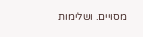מסויים. ושלימות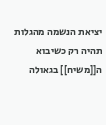יציאת הנשמה מהגלות תהיה רק כשיבוא ה[[משיח]] בגאולה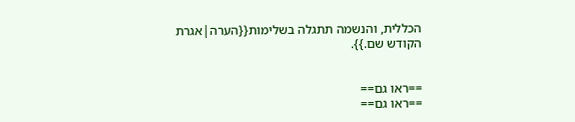הכללית, והנשמה תתגלה בשלימות{{הערה|אגרת הקודש שם.}}.


==ראו גם==
==ראו גם==